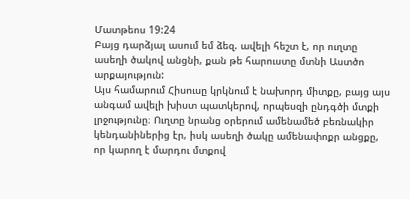Մատթեոս 19:24
Բայց դարձյալ ասում եմ ձեզ. ավելի հեշտ է, որ ուղտը ասեղի ծակով անցնի, քան թե հարուստը մտնի Աստծո արքայություն:
Այս համարում Հիսուսը կրկնում է նախորդ միտքը, բայց այս անգամ ավելի խիստ պատկերով, որպեսզի ընդգծի մտքի լրջությունը։ Ուղտը նրանց օրերում ամենամեծ բեռնակիր կենդանիներից էր, իսկ ասեղի ծակը ամենափոքր անցքը, որ կարող է մարդու մտքով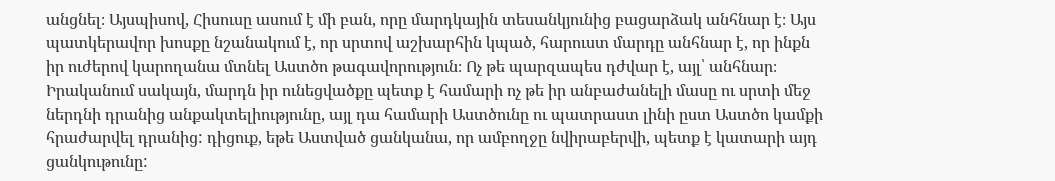անցնել։ Այսպիսով, Հիսուսը ասում է մի բան, որը մարդկային տեսանկյունից բացարձակ անհնար է։ Այս պատկերավոր խոսքը նշանակում է, որ սրտով աշխարհին կպած, հարուստ մարդը անհնար է, որ ինքն իր ուժերով կարողանա մտնել Աստծո թագավորություն։ Ոչ թե պարզապես դժվար է, այլ՝ անհնար։ Իրականում սակայն, մարդն իր ունեցվածքը պետք է համարի ոչ թե իր անբաժանելի մասը ու սրտի մեջ ներդնի դրանից անքակտելիությունը, այլ դա համարի Աստծունը ու պատրաստ լինի ըստ Աստծո կամքի հրաժարվել դրանից: դիցուք, եթե Աստված ցանկանա, որ ամբողջը նվիրաբերվի, պետք է կատարի այդ ցանկութունը: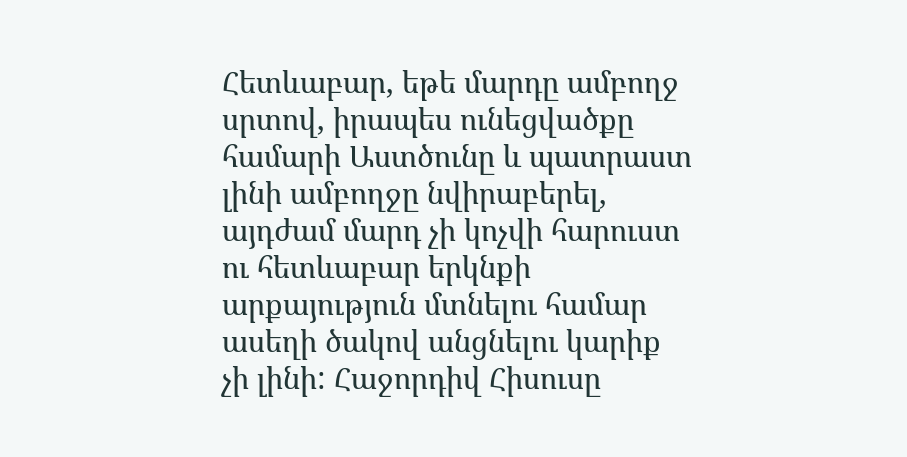Հետևաբար, եթե մարդը ամբողջ սրտով, իրապես ունեցվածքը համարի Աստծունը և պատրաստ լինի ամբողջը նվիրաբերել, այդժամ մարդ չի կոչվի հարուստ ու հետևաբար երկնքի արքայություն մտնելու համար ասեղի ծակով անցնելու կարիք չի լինի: Հաջորդիվ Հիսուսը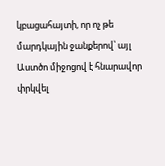կբացահայտի, որ ոչ թե մարդկային ջանքերով՝ այլ Աստծո միջոցով է հնարավոր փրկվել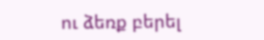ու ձեռք բերել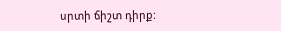սրտի ճիշտ դիրք: